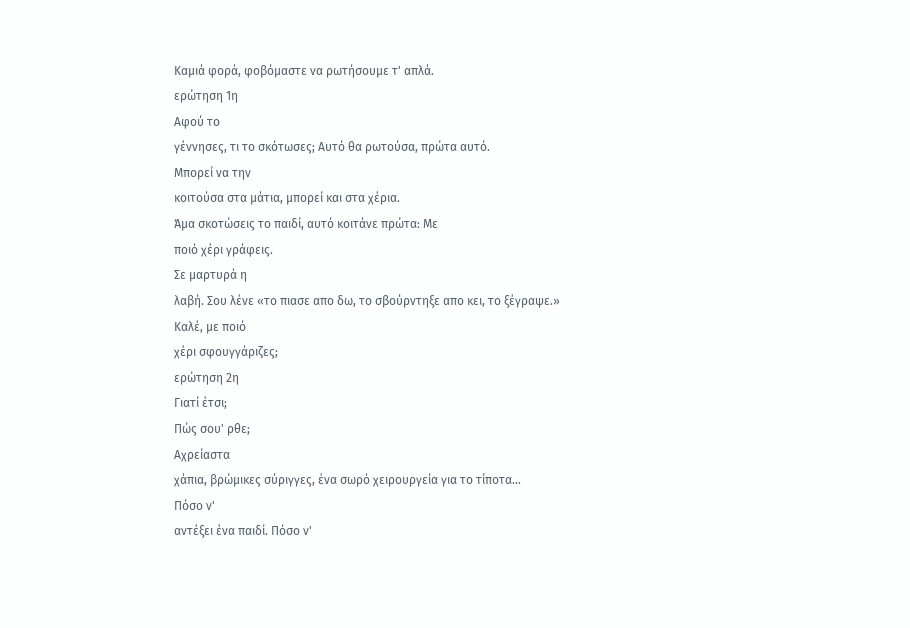Kαμιά φορά, φοβόμαστε να ρωτήσουμε τ' απλά.
ερώτηση 1η
Αφού το
γέννησες, τι το σκότωσες; Αυτό θα ρωτούσα, πρώτα αυτό.
Μπορεί να την
κοιτούσα στα μάτια, μπορεί και στα χέρια.
Άμα σκοτώσεις το παιδί, αυτό κοιτάνε πρώτα: Με
ποιό χέρι γράφεις.
Σε μαρτυρά η
λαβή. Σου λένε «το πιασε απο δω, το σβούρντηξε απο κει, το ξέγραψε.»
Καλέ, με ποιό
χέρι σφουγγάριζες;
ερώτηση 2η
Γιατί έτσι;
Πώς σου' ρθε;
Αχρείαστα
χάπια, βρώμικες σύριγγες, ένα σωρό χειρουργεία για το τίποτα…
Πόσο ν'
αντέξει ένα παιδί. Πόσο ν'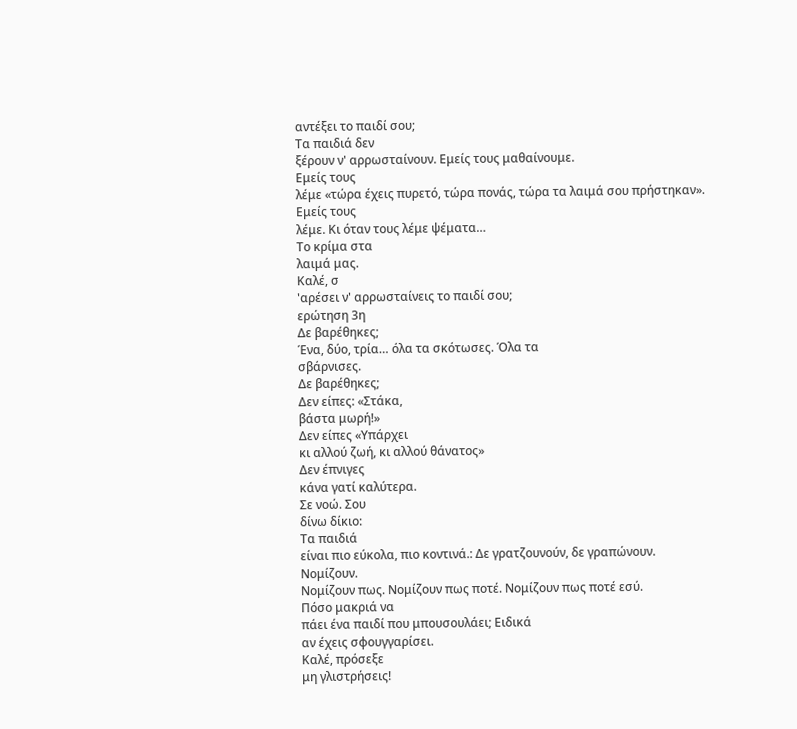αντέξει το παιδί σου;
Τα παιδιά δεν
ξέρουν ν' αρρωσταίνουν. Εμείς τους μαθαίνουμε.
Εμείς τους
λέμε «τώρα έχεις πυρετό, τώρα πονάς, τώρα τα λαιμά σου πρήστηκαν».
Εμείς τους
λέμε. Κι όταν τους λέμε ψέματα…
Το κρίμα στα
λαιμά μας.
Καλέ, σ
'αρέσει ν' αρρωσταίνεις το παιδί σου;
ερώτηση 3η
Δε βαρέθηκες;
Ένα, δύο, τρία… όλα τα σκότωσες. Όλα τα
σβάρνισες.
Δε βαρέθηκες;
Δεν είπες: «Στάκα,
βάστα μωρή!»
Δεν είπες «Υπάρχει
κι αλλού ζωή, κι αλλού θάνατος»
Δεν έπνιγες
κάνα γατί καλύτερα.
Σε νοώ. Σου
δίνω δίκιο:
Τα παιδιά
είναι πιο εύκολα, πιο κοντινά.: Δε γρατζουνούν, δε γραπώνουν.
Νομίζουν.
Νομίζουν πως. Νομίζουν πως ποτέ. Νομίζουν πως ποτέ εσύ.
Πόσο μακριά να
πάει ένα παιδί που μπουσουλάει; Ειδικά
αν έχεις σφουγγαρίσει.
Καλέ, πρόσεξε
μη γλιστρήσεις!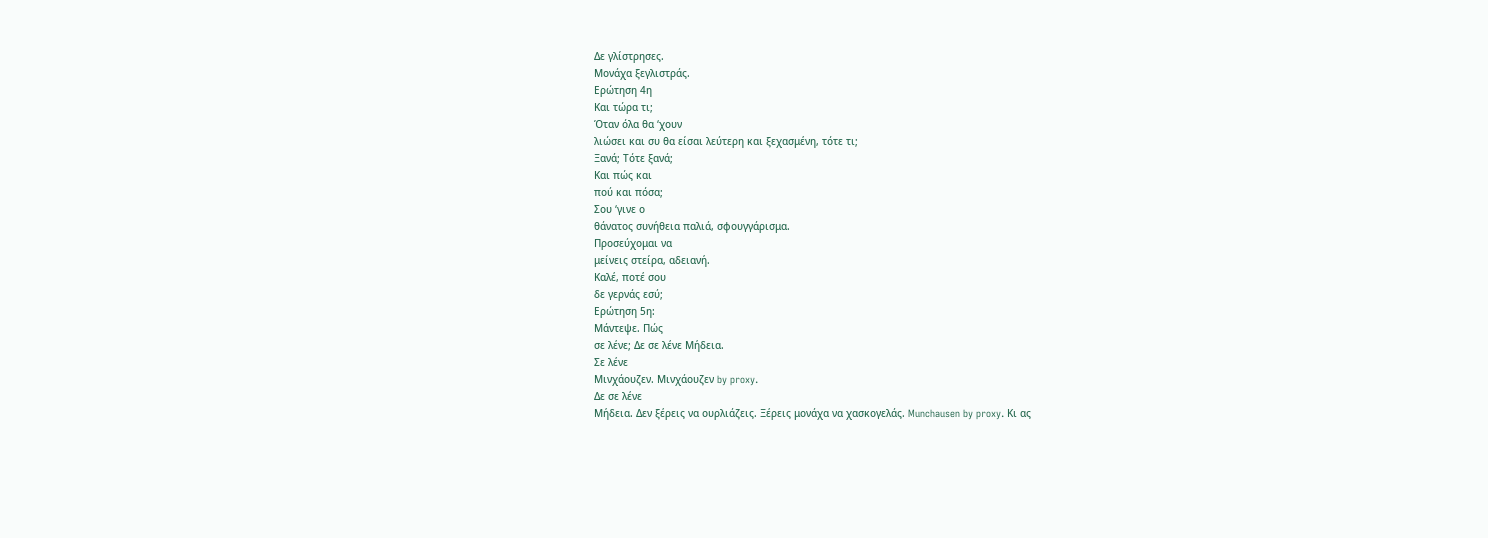Δε γλίστρησες.
Μονάχα ξεγλιστράς.
Ερώτηση 4η
Και τώρα τι;
Όταν όλα θα ‘χουν
λιώσει και συ θα είσαι λεύτερη και ξεχασμένη, τότε τι;
Ξανά; Τότε ξανά;
Και πώς και
πού και πόσα;
Σου ‘γινε ο
θάνατος συνήθεια παλιά, σφουγγάρισμα.
Προσεύχομαι να
μείνεις στείρα, αδειανή.
Καλέ, ποτέ σου
δε γερνάς εσύ;
Ερώτηση 5η:
Μάντεψε. Πώς
σε λένε; Δε σε λένε Μήδεια.
Σε λένε
Μινχάουζεν. Μινχάουζεν by proxy.
Δε σε λένε
Μήδεια. Δεν ξέρεις να ουρλιάζεις. Ξέρεις μονάχα να χασκογελάς. Munchausen by proxy. Κι ας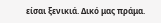είσαι ξενικιά. Δικό μας πράμα.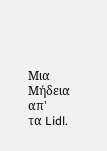Μια Μήδεια απ'
τα Lidl.